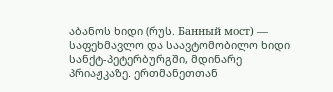აბანოს ხიდი (რუს. Банный мост) — საფეხმავლო და საავტომობილო ხიდი სანქტ-პეტერბურგში, მდინარე პრიაჟკაზე. ერთმანეთთან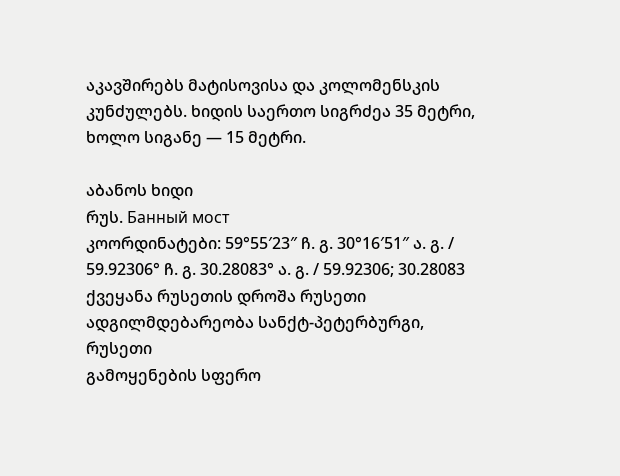აკავშირებს მატისოვისა და კოლომენსკის კუნძულებს. ხიდის საერთო სიგრძეა 35 მეტრი, ხოლო სიგანე — 15 მეტრი.

აბანოს ხიდი
რუს. Банный мост
კოორდინატები: 59°55′23″ ჩ. გ. 30°16′51″ ა. გ. / 59.92306° ჩ. გ. 30.28083° ა. გ. / 59.92306; 30.28083
ქვეყანა რუსეთის დროშა რუსეთი
ადგილმდებარეობა სანქტ-პეტერბურგი, რუსეთი
გამოყენების სფერო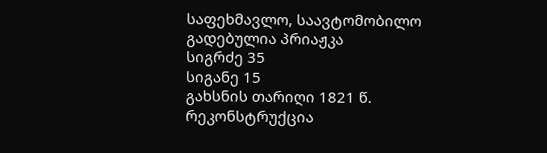საფეხმავლო, საავტომობილო
გადებულია პრიაჟკა
სიგრძე 35
სიგანე 15
გახსნის თარიღი 1821 წ.
რეკონსტრუქცია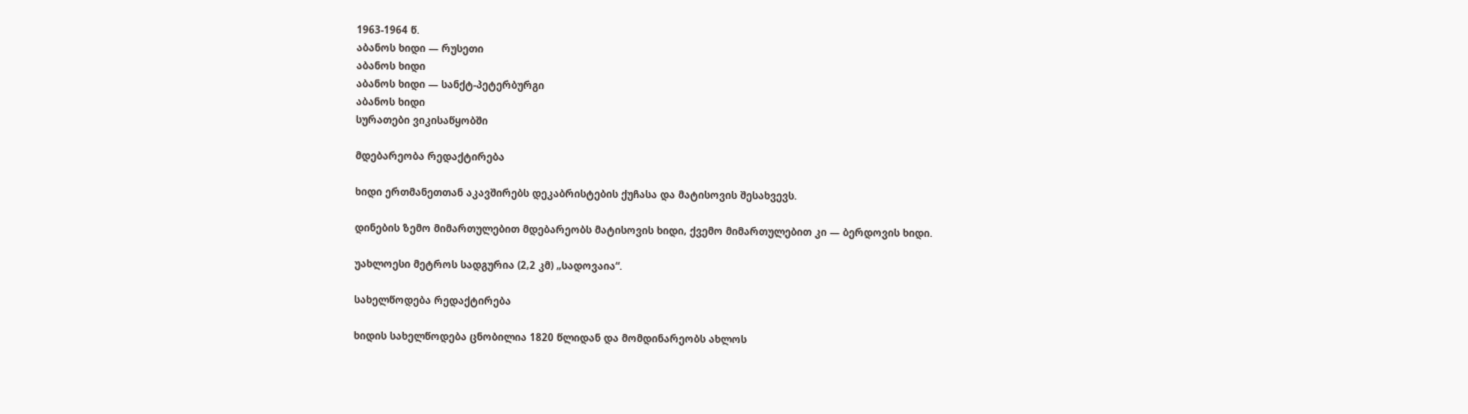1963-1964 წ.
აბანოს ხიდი — რუსეთი
აბანოს ხიდი
აბანოს ხიდი — სანქტ-პეტერბურგი
აბანოს ხიდი
სურათები ვიკისაწყობში

მდებარეობა რედაქტირება

ხიდი ერთმანეთთან აკავშირებს დეკაბრისტების ქუჩასა და მატისოვის შესახვევს.

დინების ზემო მიმართულებით მდებარეობს მატისოვის ხიდი, ქვემო მიმართულებით კი — ბერდოვის ხიდი.

უახლოესი მეტროს სადგურია (2,2 კმ) „სადოვაია“.

სახელწოდება რედაქტირება

ხიდის სახელწოდება ცნობილია 1820 წლიდან და მომდინარეობს ახლოს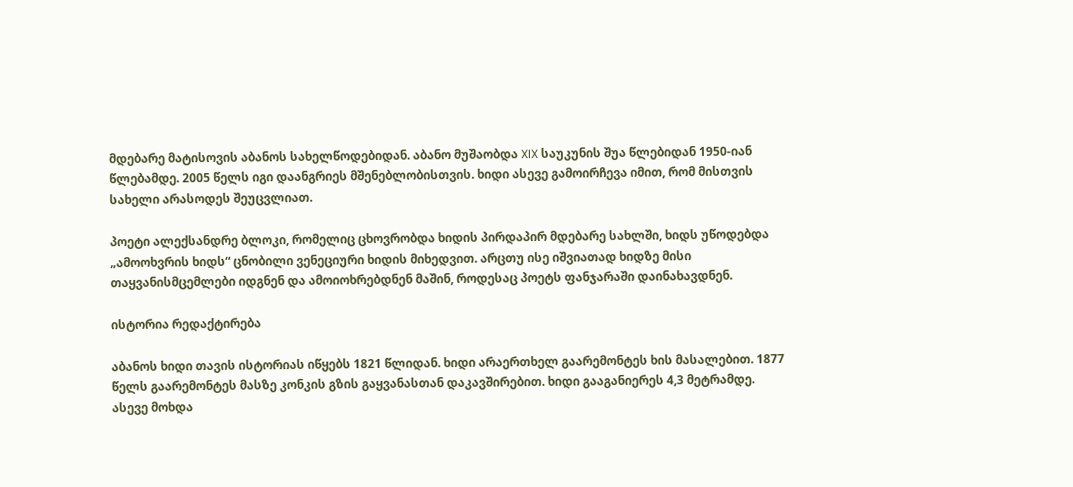მდებარე მატისოვის აბანოს სახელწოდებიდან. აბანო მუშაობდა XIX საუკუნის შუა წლებიდან 1950-იან წლებამდე. 2005 წელს იგი დაანგრიეს მშენებლობისთვის. ხიდი ასევე გამოირჩევა იმით, რომ მისთვის სახელი არასოდეს შეუცვლიათ.

პოეტი ალექსანდრე ბლოკი, რომელიც ცხოვრობდა ხიდის პირდაპირ მდებარე სახლში, ხიდს უწოდებდა „ამოოხვრის ხიდს“ ცნობილი ვენეციური ხიდის მიხედვით. არცთუ ისე იშვიათად ხიდზე მისი თაყვანისმცემლები იდგნენ და ამოიოხრებდნენ მაშინ, როდესაც პოეტს ფანჯარაში დაინახავდნენ.

ისტორია რედაქტირება

აბანოს ხიდი თავის ისტორიას იწყებს 1821 წლიდან. ხიდი არაერთხელ გაარემონტეს ხის მასალებით. 1877 წელს გაარემონტეს მასზე კონკის გზის გაყვანასთან დაკავშირებით. ხიდი გააგანიერეს 4,3 მეტრამდე. ასევე მოხდა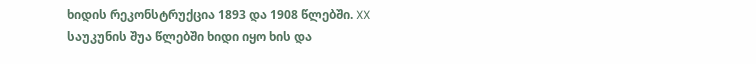ხიდის რეკონსტრუქცია 1893 და 1908 წლებში. XX საუკუნის შუა წლებში ხიდი იყო ხის და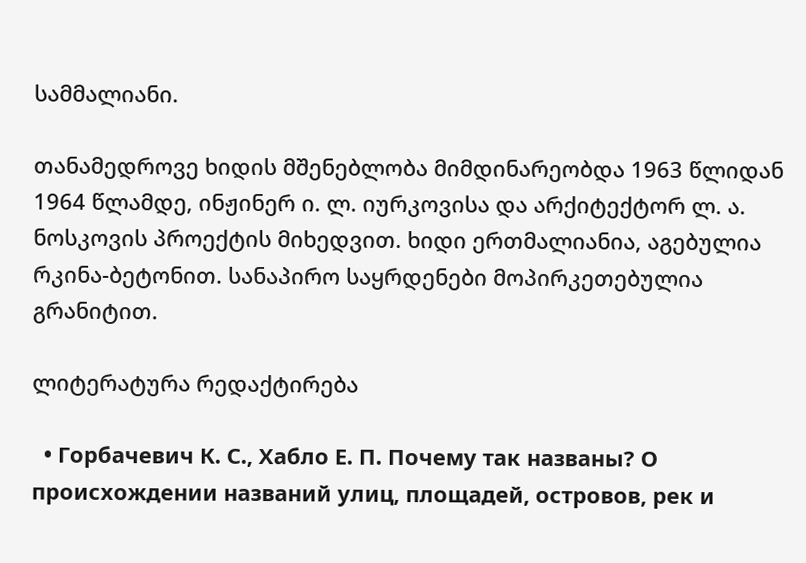სამმალიანი.

თანამედროვე ხიდის მშენებლობა მიმდინარეობდა 1963 წლიდან 1964 წლამდე, ინჟინერ ი. ლ. იურკოვისა და არქიტექტორ ლ. ა. ნოსკოვის პროექტის მიხედვით. ხიდი ერთმალიანია, აგებულია რკინა-ბეტონით. სანაპირო საყრდენები მოპირკეთებულია გრანიტით.

ლიტერატურა რედაქტირება

  • Горбачевич К. С., Хабло Е. П. Почему так названы? О происхождении названий улиц, площадей, островов, рек и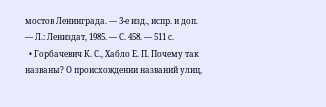мостов Ленинграда. — 3-е изд., испр. и доп. — Л.: Лениздат, 1985. — С. 458. — 511 с.
  • Горбачевич К. С., Хабло Е. П. Почему так названы? О происхождении названий улиц,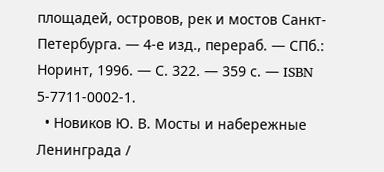площадей, островов, рек и мостов Санкт-Петербурга. — 4-е изд., перераб. — СПб.: Норинт, 1996. — С. 322. — 359 с. — ISBN 5-7711-0002-1.
  • Новиков Ю. В. Мосты и набережные Ленинграда /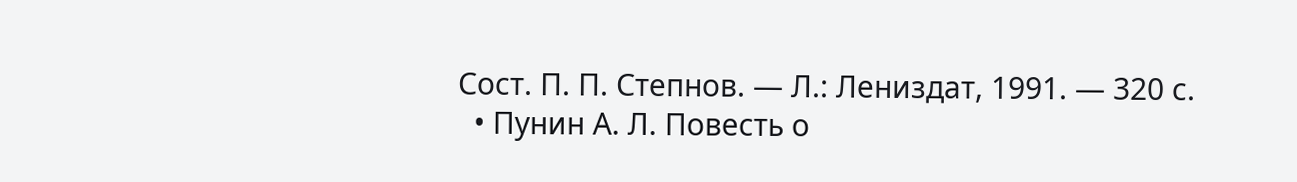Сост. П. П. Степнов. — Л.: Лениздат, 1991. — 320 с.
  • Пунин А. Л. Повесть о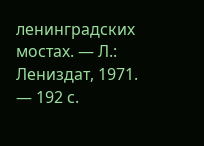ленинградских мостах. — Л.: Лениздат, 1971. — 192 с.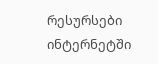რესურსები ინტერნეტში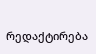რედაქტირება